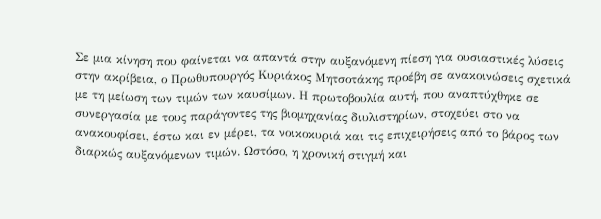Σε μια κίνηση που φαίνεται να απαντά στην αυξανόμενη πίεση για ουσιαστικές λύσεις στην ακρίβεια, ο Πρωθυπουργός Κυριάκος Μητσοτάκης προέβη σε ανακοινώσεις σχετικά με τη μείωση των τιμών των καυσίμων. Η πρωτοβουλία αυτή, που αναπτύχθηκε σε συνεργασία με τους παράγοντες της βιομηχανίας διυλιστηρίων, στοχεύει στο να ανακουφίσει, έστω και εν μέρει, τα νοικοκυριά και τις επιχειρήσεις από το βάρος των διαρκώς αυξανόμενων τιμών. Ωστόσο, η χρονική στιγμή και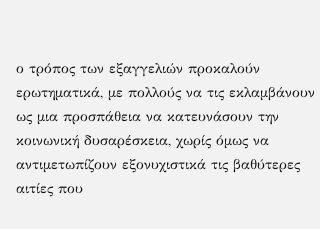ο τρόπος των εξαγγελιών προκαλούν ερωτηματικά, με πολλούς να τις εκλαμβάνουν ως μια προσπάθεια να κατευνάσουν την κοινωνική δυσαρέσκεια, χωρίς όμως να αντιμετωπίζουν εξονυχιστικά τις βαθύτερες αιτίες που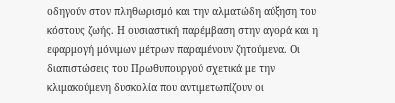οδηγούν στον πληθωρισμό και την αλματώδη αύξηση του κόστους ζωής. Η ουσιαστική παρέμβαση στην αγορά και η εφαρμογή μόνιμων μέτρων παραμένουν ζητούμενα. Οι διαπιστώσεις του Πρωθυπουργού σχετικά με την κλιμακούμενη δυσκολία που αντιμετωπίζουν οι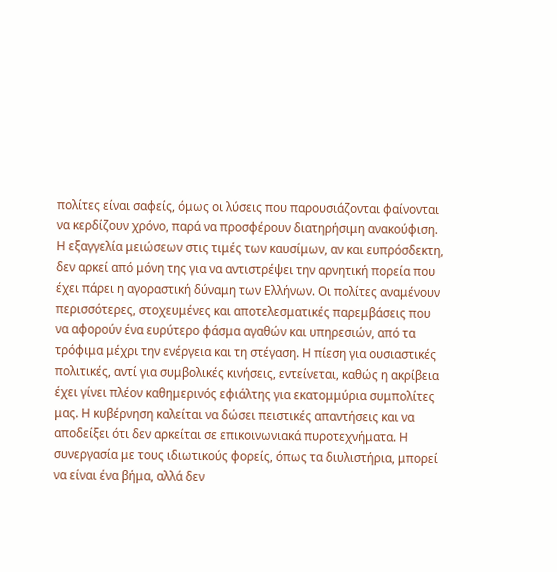πολίτες είναι σαφείς, όμως οι λύσεις που παρουσιάζονται φαίνονται να κερδίζουν χρόνο, παρά να προσφέρουν διατηρήσιμη ανακούφιση.
Η εξαγγελία μειώσεων στις τιμές των καυσίμων, αν και ευπρόσδεκτη, δεν αρκεί από μόνη της για να αντιστρέψει την αρνητική πορεία που έχει πάρει η αγοραστική δύναμη των Ελλήνων. Οι πολίτες αναμένουν περισσότερες, στοχευμένες και αποτελεσματικές παρεμβάσεις που να αφορούν ένα ευρύτερο φάσμα αγαθών και υπηρεσιών, από τα τρόφιμα μέχρι την ενέργεια και τη στέγαση. Η πίεση για ουσιαστικές πολιτικές, αντί για συμβολικές κινήσεις, εντείνεται, καθώς η ακρίβεια έχει γίνει πλέον καθημερινός εφιάλτης για εκατομμύρια συμπολίτες μας. Η κυβέρνηση καλείται να δώσει πειστικές απαντήσεις και να αποδείξει ότι δεν αρκείται σε επικοινωνιακά πυροτεχνήματα. Η συνεργασία με τους ιδιωτικούς φορείς, όπως τα διυλιστήρια, μπορεί να είναι ένα βήμα, αλλά δεν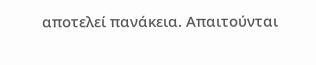αποτελεί πανάκεια. Απαιτούνται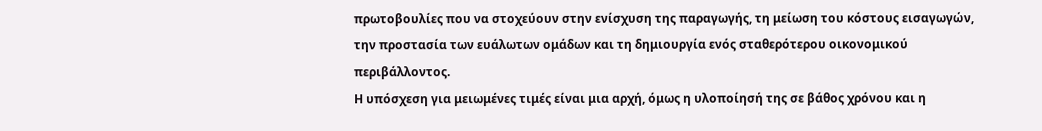πρωτοβουλίες που να στοχεύουν στην ενίσχυση της παραγωγής, τη μείωση του κόστους εισαγωγών, την προστασία των ευάλωτων ομάδων και τη δημιουργία ενός σταθερότερου οικονομικού περιβάλλοντος.
Η υπόσχεση για μειωμένες τιμές είναι μια αρχή, όμως η υλοποίησή της σε βάθος χρόνου και η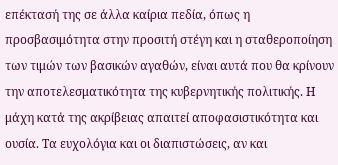επέκτασή της σε άλλα καίρια πεδία, όπως η προσβασιμότητα στην προσιτή στέγη και η σταθεροποίηση των τιμών των βασικών αγαθών, είναι αυτά που θα κρίνουν την αποτελεσματικότητα της κυβερνητικής πολιτικής. Η μάχη κατά της ακρίβειας απαιτεί αποφασιστικότητα και ουσία. Τα ευχολόγια και οι διαπιστώσεις, αν και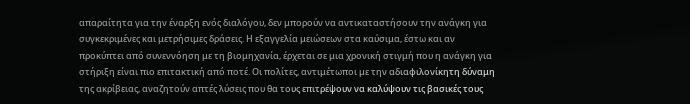απαραίτητα για την έναρξη ενός διαλόγου, δεν μπορούν να αντικαταστήσουν την ανάγκη για συγκεκριμένες και μετρήσιμες δράσεις. Η εξαγγελία μειώσεων στα καύσιμα, έστω και αν προκύπτει από συνεννόηση με τη βιομηχανία, έρχεται σε μια χρονική στιγμή που η ανάγκη για στήριξη είναι πιο επιτακτική από ποτέ. Οι πολίτες, αντιμέτωποι με την αδιαφιλονίκητη δύναμη της ακρίβειας, αναζητούν απτές λύσεις που θα τους επιτρέψουν να καλύψουν τις βασικές τους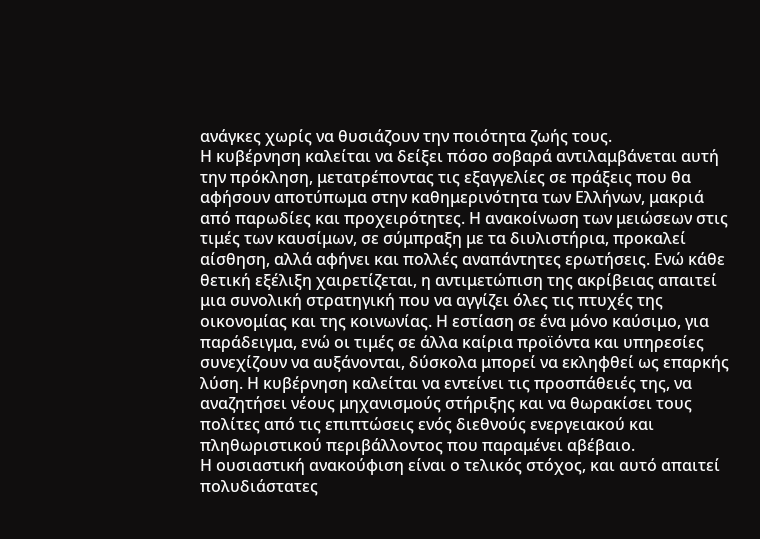ανάγκες χωρίς να θυσιάζουν την ποιότητα ζωής τους.
Η κυβέρνηση καλείται να δείξει πόσο σοβαρά αντιλαμβάνεται αυτή την πρόκληση, μετατρέποντας τις εξαγγελίες σε πράξεις που θα αφήσουν αποτύπωμα στην καθημερινότητα των Ελλήνων, μακριά από παρωδίες και προχειρότητες. Η ανακοίνωση των μειώσεων στις τιμές των καυσίμων, σε σύμπραξη με τα διυλιστήρια, προκαλεί αίσθηση, αλλά αφήνει και πολλές αναπάντητες ερωτήσεις. Ενώ κάθε θετική εξέλιξη χαιρετίζεται, η αντιμετώπιση της ακρίβειας απαιτεί μια συνολική στρατηγική που να αγγίζει όλες τις πτυχές της οικονομίας και της κοινωνίας. Η εστίαση σε ένα μόνο καύσιμο, για παράδειγμα, ενώ οι τιμές σε άλλα καίρια προϊόντα και υπηρεσίες συνεχίζουν να αυξάνονται, δύσκολα μπορεί να εκληφθεί ως επαρκής λύση. Η κυβέρνηση καλείται να εντείνει τις προσπάθειές της, να αναζητήσει νέους μηχανισμούς στήριξης και να θωρακίσει τους πολίτες από τις επιπτώσεις ενός διεθνούς ενεργειακού και πληθωριστικού περιβάλλοντος που παραμένει αβέβαιο.
Η ουσιαστική ανακούφιση είναι ο τελικός στόχος, και αυτό απαιτεί πολυδιάστατες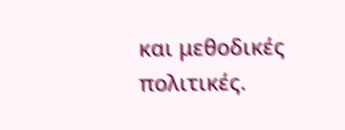και μεθοδικές πολιτικές.